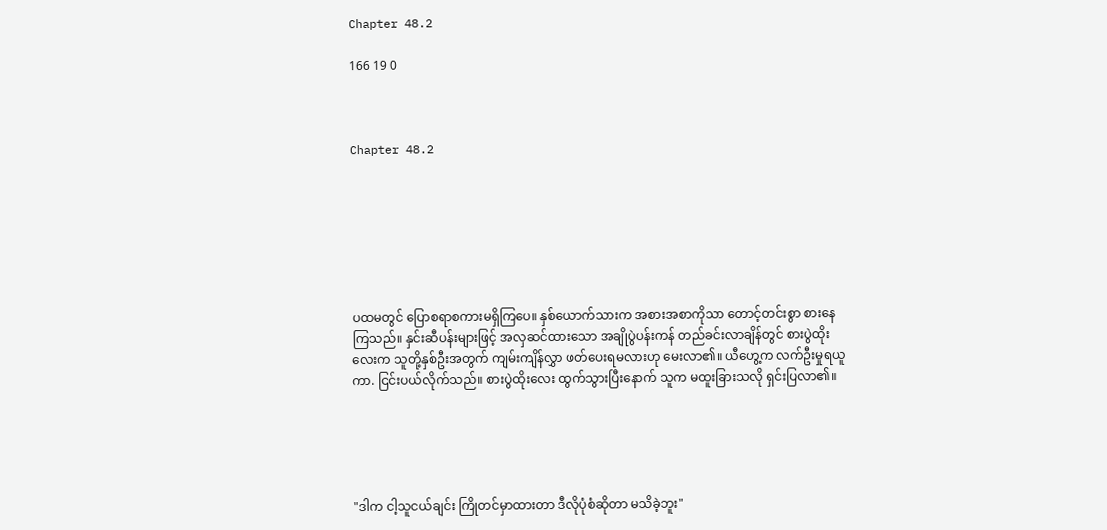Chapter 48.2

166 19 0



Chapter 48.2







ပထမတွင် ပြောစရာစကားမရှိကြပေ။ နှစ်ယောက်သားက အစားအစာကိုသာ တောင့်တင်းစွာ စားနေကြသည်။ နှင်းဆီပန်းများဖြင့် အလှဆင်ထားသော အချိုပွဲပန်းကန် တည်ခင်းလာချိန်တွင် စားပွဲထိုးလေးက သူတို့နှစ်ဦးအတွက် ကျမ်းကျိန်လွှာ ဖတ်ပေးရမလားဟု မေးလာ၏။ ယီဟွေ့က လက်ဦးမှုရယူကာ. ငြင်းပယ်လိုက်သည်။ စားပွဲထိုးလေး ထွက်သွားပြီးနောက် သူက မထူးခြားသလို ရှင်းပြလာ၏။





"ဒါက ငါ့သူငယ်ချင်း ကြိုတင်မှာထားတာ ဒီလိုပုံစံဆိုတာ မသိခဲ့ဘူး"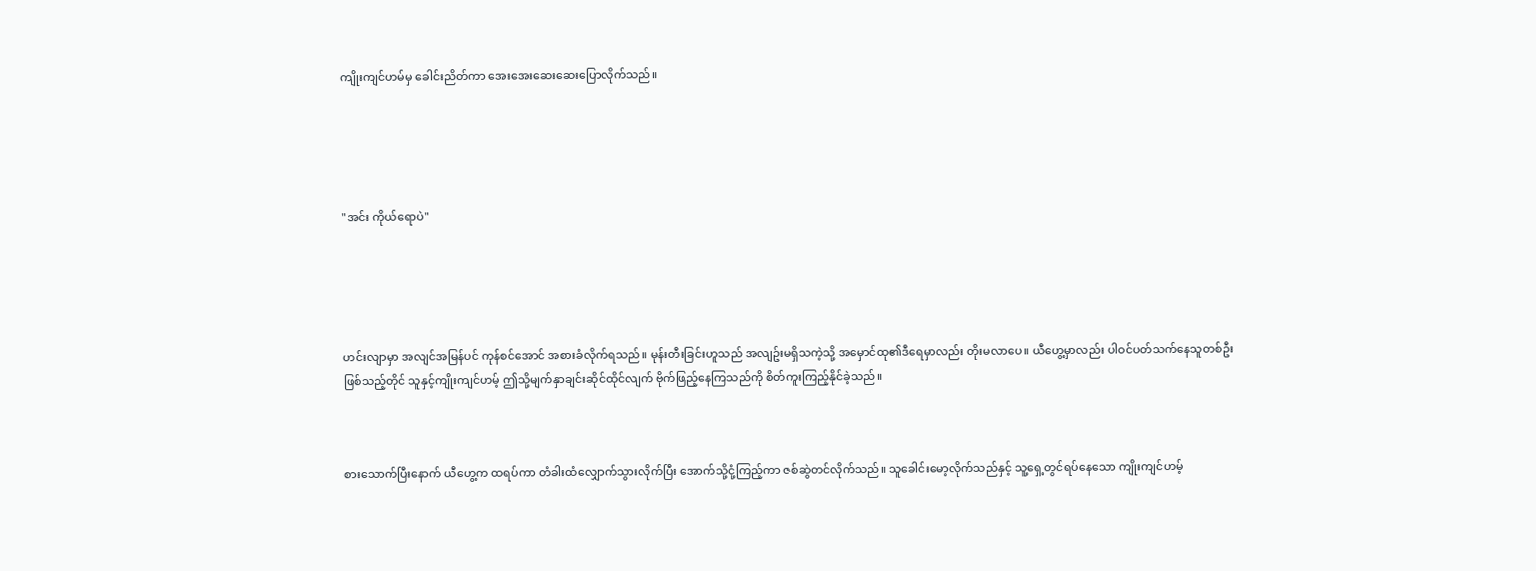ကျိုးကျင်ဟမ်မှ ခေါင်းညိတ်ကာ အေးအေးဆေးဆေးပြောလိုက်သည်။





"အင်း ကိုယ်ရောပဲ"





ဟင်းလျာမှာ အလျင်အမြန်ပင် ကုန်စင်အောင် အစားခံလိုက်ရသည်။ မုန်းတီးခြင်းဟူသည် အလျဥ်းမရှိသကဲ့သို့ အမှောင်ထု၏ဒီရေမှာလည်း တိုးမလာပေ။ ယီဟွေ့မှာလည်း ပါဝင်ပတ်သက်နေသူတစ်ဦး ဖြစ်သည့်တိုင် သူနှင့်ကျိုးကျင်ဟမ့် ဤသို့မျက်နှာချင်းဆိုင်ထိုင်လျက် ဗိုက်ဖြည့်နေကြသည်ကို စိတ်ကူးကြည့်နိုင်ခဲ့သည်။



စားသောက်ပြီးနောက် ယီဟွေ့က ထရပ်ကာ တံခါးထံလျှောက်သွားလိုက်ပြီး အောက်သို့ငုံ့ကြည့်ကာ ဇစ်ဆွဲတင်လိုက်သည်။ သူခေါင်းမော့လိုက်သည်နှင့် သူ့ရှေ့တွင်ရပ်နေသော ကျိုးကျင်ဟမ့်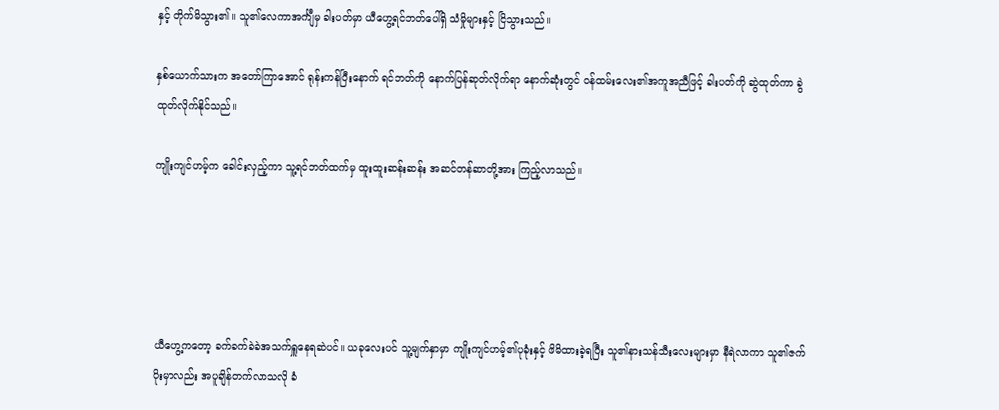နှင့် တိုက်မိသွား၏။ သူ၏လေကာအင်္ကျီမှ ခါးပတ်မှာ ယီဟွေ့ရင်ဘတ်ပေါ်ရှိ သံမှိုများနှင့် ငြိသွားသည်။

နှစ်ယောက်သားက အတော်ကြာအောင် ရုန်းကန်ပြီးနောက် ရင်ဘတ်ကို နောက်ပြန်ဆုတ်လိုက်ရာ နောက်ဆုံးတွင် ဝန်ထမ်းလေး၏အကူအညီဖြင့် ခါးပတ်ကို ဆွဲထုတ်ကာ ခွဲထုတ်လိုက်နိုင်သည်။

ကျိုးကျင်ဟမ့်က ခေါင်းလှည့်ကာ သူ့ရင်ဘတ်ထက်မှ ထူးထူးဆန်းဆန်း အဆင်တန်ဆာတို့အား ကြည့်လာသည်။





ယီဟွေ့ကတော့ ခက်ခက်ခဲခဲအသက်ရှူနေရဆဲပင်။ ယခုလေးပင် သူ့မျက်နှာမှာ ကျိုးကျင်ဟမ့်၏ပုခုံးနှင့် ဖိမိထားခဲ့ရပြီး သူ၏နားသန်သီးလေးများမှာ နီရဲလာကာ သူ၏ဇက်ပိုးမှာလည်း အပူချိန်တက်လာသလို ခံ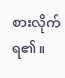စားလိုက်ရ၏။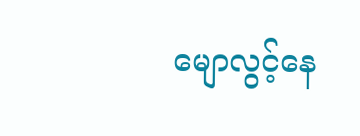မျောလွင့်နေ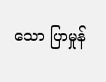သော ပြာမှုန်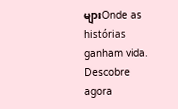များOnde as histórias ganham vida. Descobre agora